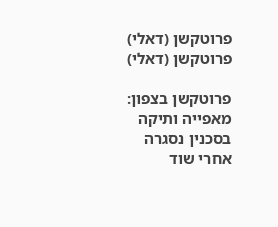פרוטקשן (דאלי)
פרוטקשן (דאלי)

פרוטקשן בצפון: מאפייה ותיקה בסכנין נסגרה אחרי שוד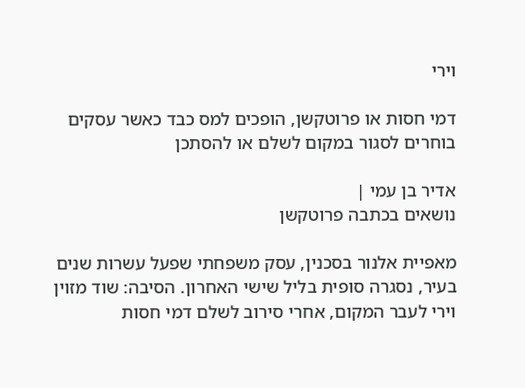וירי

דמי חסות או פרוטקשן, הופכים למס כבד כאשר עסקים בוחרים לסגור במקום לשלם או להסתכן

אדיר בן עמי |
נושאים בכתבה פרוטקשן

מאפיית אלנור בסכנין, עסק משפחתי שפעל עשרות שנים בעיר, נסגרה סופית בליל שישי האחרון. הסיבה: שוד מזוין וירי לעבר המקום, אחרי סירוב לשלם דמי חסות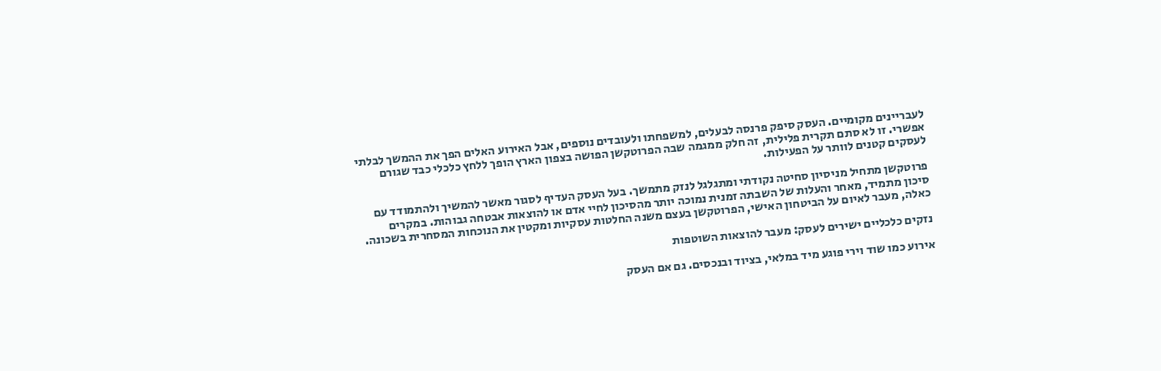לעבריינים מקומיים. העסק סיפק פרנסה לבעלים, למשפחתו ולעובדים נוספים, אבל האירוע האלים הפך את ההמשך לבלתי אפשרי. זו לא סתם תקרית פלילית, זה חלק ממגמה שבה הפרוטקשן הפושה בצפון הארץ הופך ללחץ כלכלי כבד שגורם לעסקים קטנים לוותר על הפעילות.

פרוטקשן מתחיל מניסיון סחיטה נקודתי ומתגלגל לנזק מתמשך. בעל העסק העדיף לסגור מאשר להמשיך ולהתמודד עם סיכון מתמיד, מאחר והעלות של השבתה זמנית נמוכה יותר מהסיכון לחיי אדם או להוצאות אבטחה גבוהות. במקרים כאלה, מעבר לאיום על הביטחון האישי, הפרוטקשן בעצם משנה החלטות עסקיות ומקטין את הנוכחות המסחרית בשכונה.

נזקים כלכליים ישירים לעסק: מעבר להוצאות השוטפות

אירוע כמו שוד וירי פוגע מיד במלאי, בציוד ובנכסים. גם אם העסק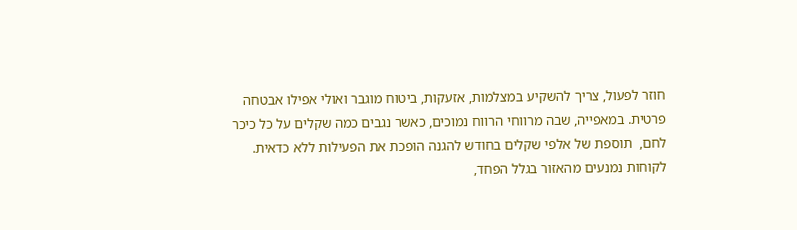חוזר לפעול, צריך להשקיע במצלמות, אזעקות, ביטוח מוגבר ואולי אפילו אבטחה פרטית. במאפייה, שבה מרווחי הרווח נמוכים, כאשר נגבים כמה שקלים על כל כיכר לחם,  תוספת של אלפי שקלים בחודש להגנה הופכת את הפעילות ללא כדאית. לקוחות נמנעים מהאזור בגלל הפחד,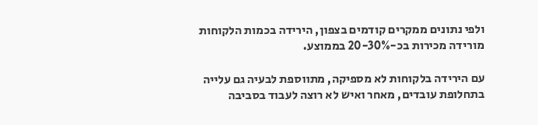ולפי נתונים ממקרים קודמים בצפון, הירידה בכמות הלקוחות מורידה מכירות בכ-20-30% בממוצע.

עם הירידה בלקוחות לא מספיקה, מתווספת לבעיה גם עלייה בתחלופת עובדים, מאחר ואיש לא רוצה לעבוד בסביבה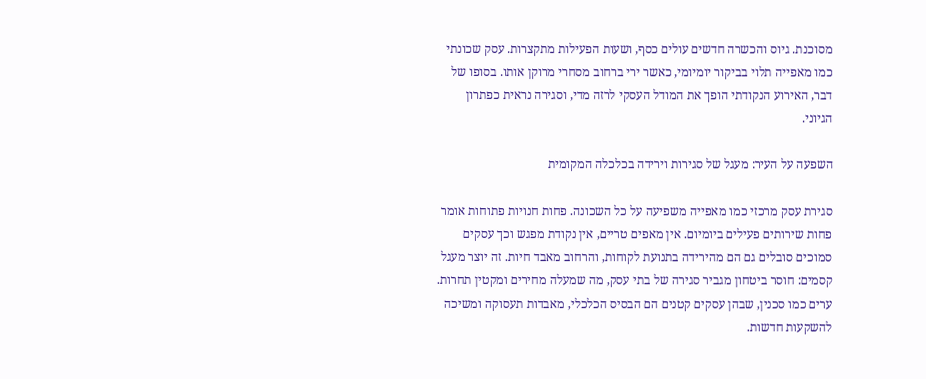מסוכנת. גיוס והכשרה חדשים עולים כסף, ושעות הפעילות מתקצרות. עסק שכונתי כמו מאפייה תלוי בביקור יומיומי, כאשר ירי ברחוב מסחרי מרוקן אותו. בסופו של דבר, האירוע הנקודתי הופך את המודל העסקי לרזה מדי, וסגירה נראית כפתרון הגיוני.

השפעה על העיר: מעגל של סגירות וירידה בכלכלה המקומית

סגירת עסק מרכזי כמו מאפייה משפיעה על כל השכונה. פחות חנויות פתוחות אומר פחות שירותים פעילים ביומיום. אין מאפים טריים, אין נקודת מפגש וכך עסקים סמוכים סובלים גם הם מהירידה בתנועת לקוחות, והרחוב מאבד חיות. זה יוצר מעגל קסמים: חוסר ביטחון מגביר סגירה של בתי עסק, מה שמעלה מחירים ומקטין תחרות. ערים כמו סכנין, שבהן עסקים קטנים הם הבסיס הכלכלי, מאבדות תעסוקה ומשיכה להשקעות חדשות.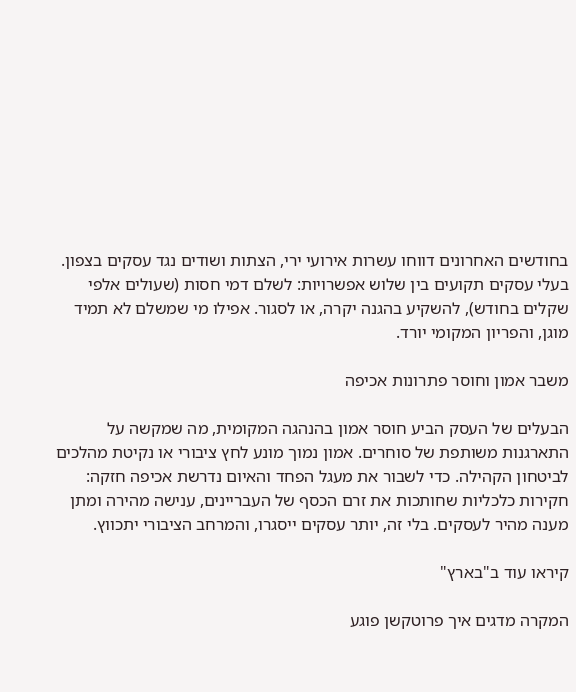בחודשים האחרונים דווחו עשרות אירועי ירי, הצתות ושודים נגד עסקים בצפון. בעלי עסקים תקועים בין שלוש אפשרויות: לשלם דמי חסות (שעולים אלפי שקלים בחודש), להשקיע בהגנה יקרה, או לסגור. אפילו מי שמשלם לא תמיד מוגן, והפריון המקומי יורד.

משבר אמון וחוסר פתרונות אכיפה

הבעלים של העסק הביע חוסר אמון בהנהגה המקומית, מה שמקשה על התארגנות משותפת של סוחרים. אמון נמוך מונע לחץ ציבורי או נקיטת מהלכים לביטחון הקהילה. כדי לשבור את מעגל הפחד והאיום נדרשת אכיפה חזקה: חקירות כלכליות שחותכות את זרם הכסף של העבריינים, ענישה מהירה ומתן מענה מהיר לעסקים. בלי זה, יותר עסקים ייסגרו, והמרחב הציבורי יתכווץ.

קיראו עוד ב"בארץ"

המקרה מדגים איך פרוטקשן פוגע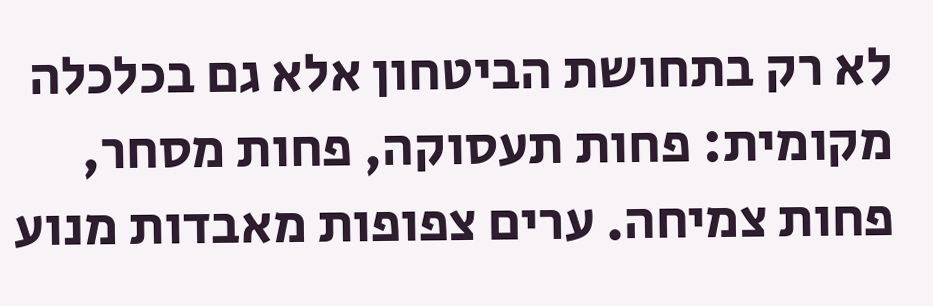לא רק בתחושת הביטחון אלא גם בכלכלה מקומית: פחות תעסוקה, פחות מסחר, פחות צמיחה. ערים צפופות מאבדות מנוע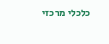כלכלי מרכזי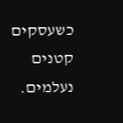כשעסקים קטנים נעלמים.